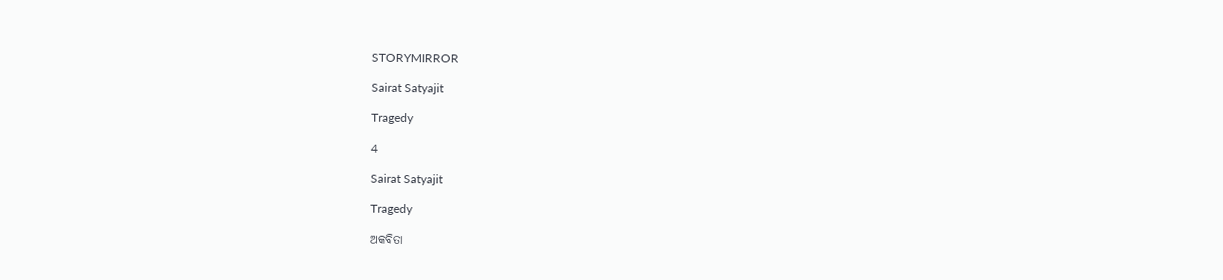STORYMIRROR

Sairat Satyajit

Tragedy

4

Sairat Satyajit

Tragedy

ଅକବିତା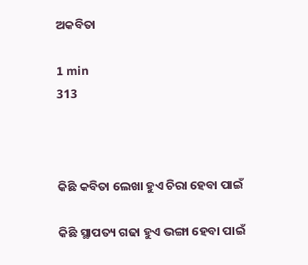ଅକବିତା

1 min
313



କିଛି କବିତା ଲେଖା ହୁଏ ଚିରା ହେବା ପାଇଁ

କିଛି ସ୍ଥାପତ୍ୟ ଗଢା ହୁଏ ଭଙ୍ଗା ହେବା ପାଇଁ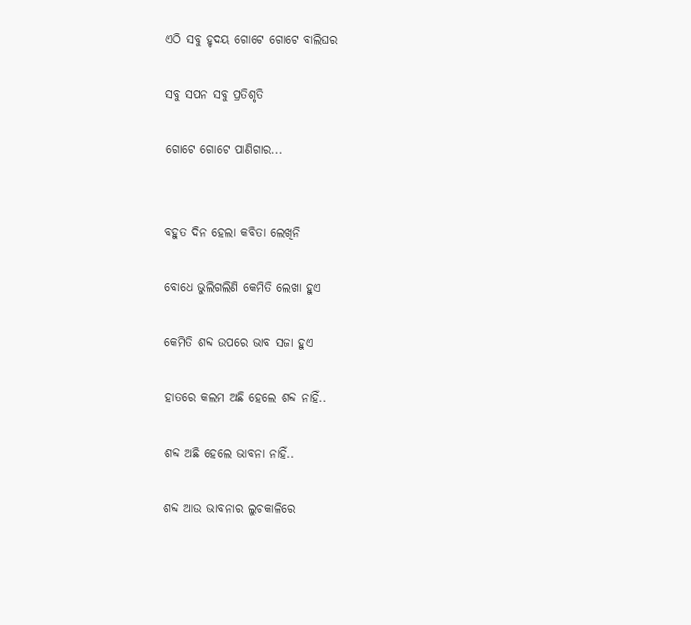ଏଠି ସବୁ ହୃଦୟ ଗୋଟେ ଗୋଟେ ବାଲିଘର

ସବୁ ସପନ ସବୁ ପ୍ରତିଶୃତି

ଗୋଟେ ଗୋଟେ ପାଣିଗାର...


ବହୁତ ଦିନ ହେଲା କବିତା ଲେଖିନି

ବୋଧେ ଭୁଲିଗଲିଣି କେମିତି ଲେଖା ହୁଏ

କେମିତି ଶବ୍ଦ ଉପରେ ଭାବ ସଜା ହୁଏ

ହାତରେ କଲମ ଅଛି ହେଲେ ଶବ୍ଦ ନାହିଁ..

ଶବ୍ଦ ଅଛି ହେଲେ ଭାବନା ନାହିଁ..

ଶବ୍ଦ ଆଉ ଭାବନାର ଲୁଚକାଳିରେ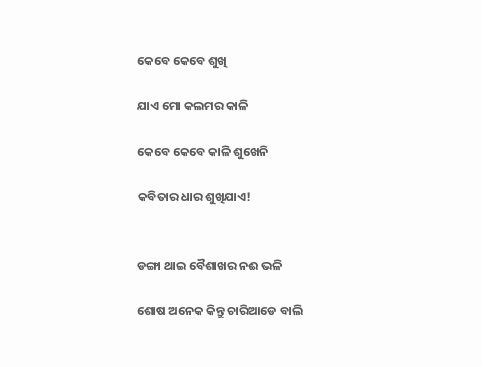କେବେ କେବେ ଶୁଖି

ଯାଏ ମୋ କଲମର କାଳି

କେବେ କେବେ କାଳି ଶୁଖେନି

କବିତାର ଧାର ଶୁଖିଯାଏ!


ଡଙ୍ଗା ଥାଇ ବୈଶାଖର ନଈ ଭଳି

ଶୋଷ ଅନେକ କିନ୍ତୁ ଚାରିଆଡେ ବାଲି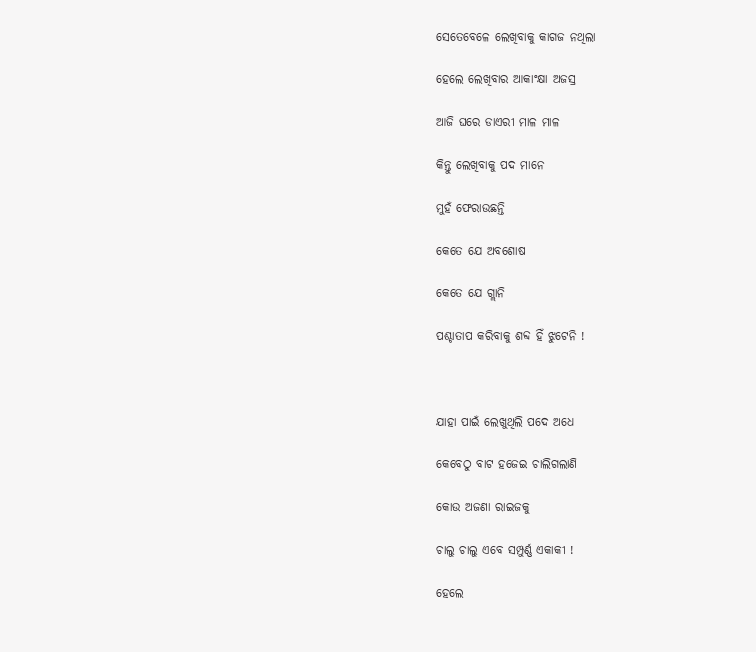ସେତେବେଳେ ଲେଖିବାକୁ କାଗଜ ନଥିଲା

ହେଲେ ଲେଖିବାର ଆକାଂକ୍ଷା ଅଜସ୍ର

ଆଜି ଘରେ ଡାଏରୀ ମାଳ ମାଳ

କିନ୍ତୁ ଲେଖିବାକୁ ପଦ ମାନେ

ମୁହଁ ଫେରାଉଛନ୍ତି

କେତେ ଯେ ଅବଶୋଷ

କେତେ ଯେ ଗ୍ଲାନି

ପଶ୍ଚାତାପ କରିବାକୁ ଶବ୍ଦ ହିଁ ଝୁଟେନି !



ଯାହା ପାଇଁ ଲେଖୁଥିଲି ପଦେ ଅଧେ

କେବେଠୁ ବାଟ ହଜେଇ ଚାଲିଗଲାଣି

କୋଉ ଅଜଣା ରାଇଜକୁ

ଚାଲୁ ଚାଲୁ ଏବେ ସମ୍ପୁର୍ଣ୍ଣ ଏକାକୀ !

ହେଲେ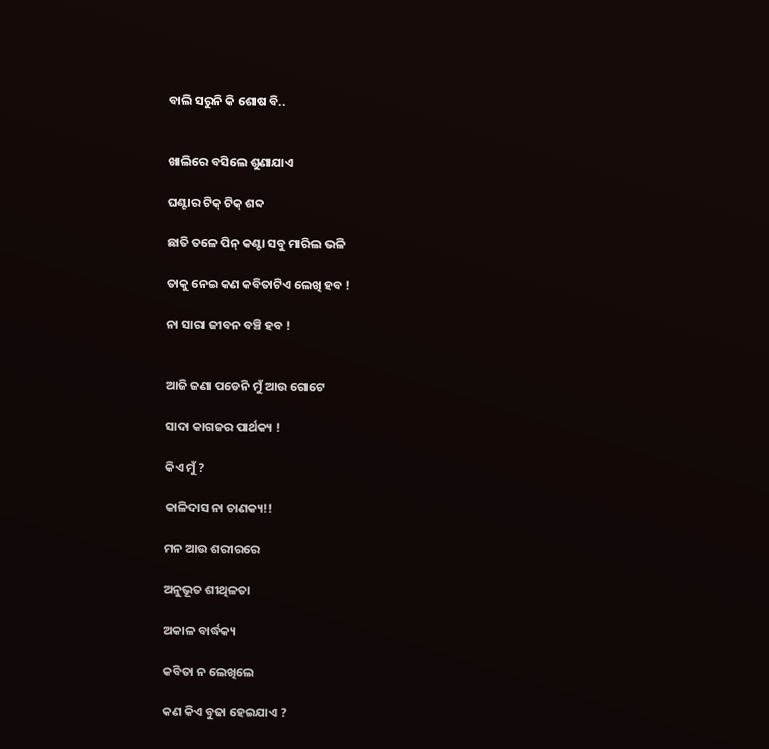ବାଲି ସରୁନି କି ଶୋଷ ବି..


ଖାଲିରେ ବସିଲେ ଶୁଣାଯାଏ

ଘଣ୍ଟାର ଟିକ୍ ଟିକ୍ ଶବ୍ଦ

ଛାତି ତଳେ ପିନ୍ କଣ୍ଟା ସବୁ ମାରିଲ ଭଳି

ତାକୁ ନେଇ କଣ କବିତାଟିଏ ଲେଖି ହବ !

ନା ସାରା ଜୀବନ ବଞ୍ଚି ହବ !


ଆଜି ଜଣା ପଡେନି ମୁଁ ଆଉ ଗୋଟେ

ସାଦା କାଗଜର ପାର୍ଥକ୍ୟ !

କିଏ ମୁଁ ?

କାଳିଦାସ ନା ଚାଣକ୍ୟ!!

ମନ ଆଉ ଶରୀରରେ

ଅନୁଭୂତ ଶୀଥିଳତା

ଅକାଳ ବାର୍ଦ୍ଧକ୍ୟ

କବିତା ନ ଲେଖିଲେ

କଣ କିଏ ବୁଢା ହେଇଯାଏ ?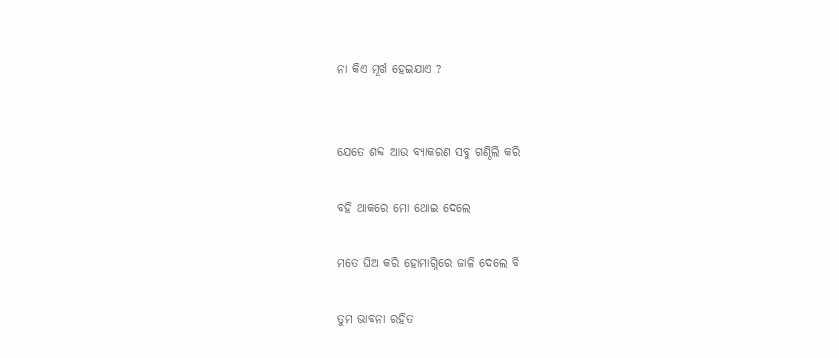ନା କିଏ ମୂର୍ଖ ହେଇଯାଏ ?


ଯେତେ ଶବ୍ଦ ଆଉ ବ୍ୟାକରଣ ସବୁ ଗଣ୍ଠିଲି କରି

ବହି ଥାକରେ ମୋ ଥୋଇ ଦେଲେ

ମତେ ଘିଅ କରି ହୋମାଗ୍ନିରେ ଜାଳି ଦେଲେ ବି

ତୁମ ଭାବନା ରହିତ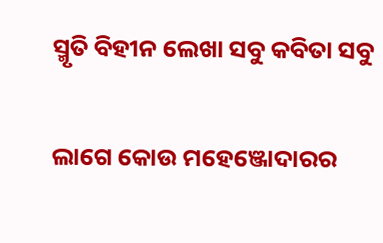ସ୍ମୃତି ବିହୀନ ଲେଖା ସବୁ କବିତା ସବୁ

ଲାଗେ କୋଉ ମହେଞ୍ଜୋଦାରର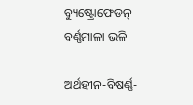ବ୍ୟୁଷ୍ଟ୍ରୋଫେଡନ୍ ବର୍ଣ୍ଣମାଳା ଭଳି

ଅର୍ଥହୀନ-ବିଷର୍ଣ୍ଣ-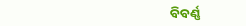ବିବର୍ଣ୍ଣ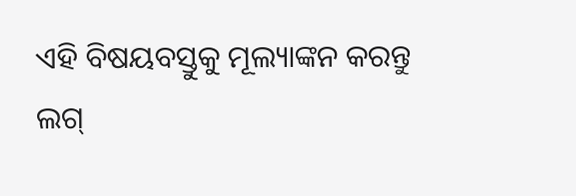ଏହି ବିଷୟବସ୍ତୁକୁ ମୂଲ୍ୟାଙ୍କନ କରନ୍ତୁ
ଲଗ୍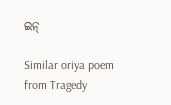ଇନ୍

Similar oriya poem from Tragedy